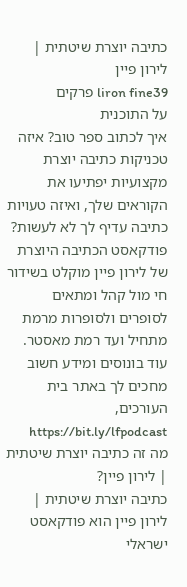כתיבה יוצרת שיטתית | לירון פיין
liron fine39 פרקים
על התוכנית
איך לכתוב ספר טוב? איזה טכניקות כתיבה יוצרת מקצועיות יפתיעו את הקוראים שלך, ואיזה טעויות כתיבה עדיף לך לא לעשות? פודקאסט הכתיבה היוצרת של לירון פיין מוקלט בשידור חי מול קהל ומתאים לסופרים ולסופרות מרמת מתחיל ועד רמת מאסטר. עוד בונוסים ומידע חשוב מחכים לך באתר בית העורכים, https://bit.ly/lfpodcast
מה זה כתיבה יוצרת שיטתית | לירון פיין?
כתיבה יוצרת שיטתית | לירון פיין הוא פודקאסט ישראלי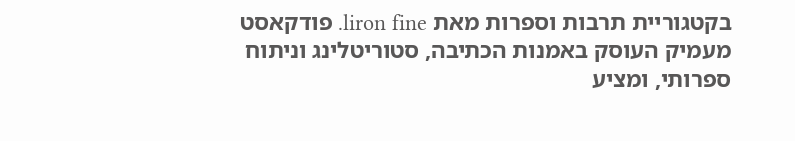בקטגוריית תרבות וספרות מאת liron fine. פודקאסט מעמיק העוסק באמנות הכתיבה, סטוריטלינג וניתוח ספרותי, ומציע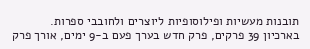תובנות מעשיות ופילוסופיות ליוצרים ולחובבי ספרות. בארכיון 39 פרקים, פרק חדש בערך פעם ב-9 ימים, אורך פרק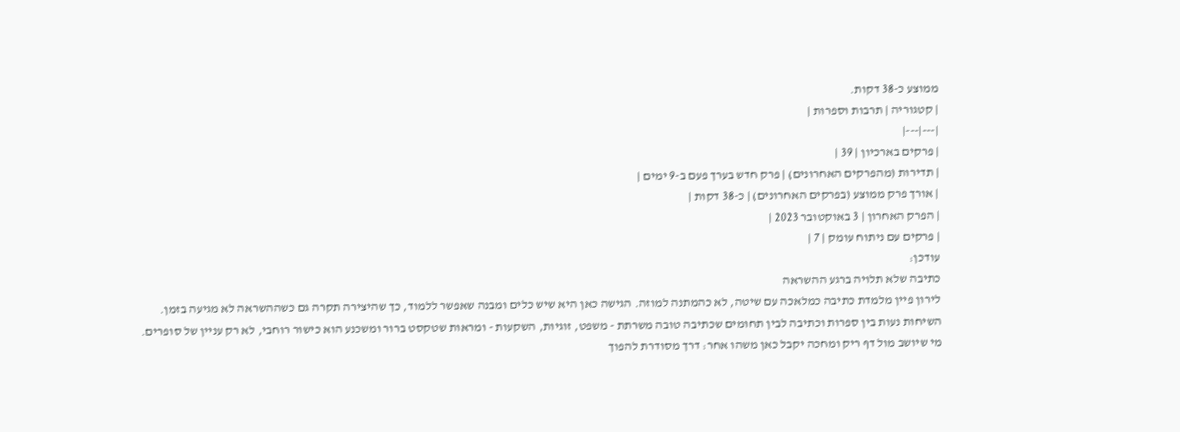ממוצע כ-38 דקות.
| קטגוריה | תרבות וספרות |
|---|---|
| פרקים בארכיון | 39 |
| תדירות (מהפרקים האחרונים) | פרק חדש בערך פעם ב-9 ימים |
| אורך פרק ממוצע (בפרקים האחרונים) | כ-38 דקות |
| הפרק האחרון | 3 באוקטובר 2023 |
| פרקים עם ניתוח עומק | 7 |
עודכן:
כתיבה שלא תלויה ברגע ההשראה
לירון פיין מלמדת כתיבה כמלאכה עם שיטה, לא כהמתנה למוזה. הגישה כאן היא שיש כלים ומבנה שאפשר ללמוד, כך שהיצירה תקרה גם כשההשראה לא מגיעה בזמן.
השיחות נעות בין ספרות וכתיבה לבין תחומים שכתיבה טובה משרתת - משפט, זוגיות, השקעות - ומראות שטקסט ברור ומשכנע הוא כישור רוחבי, לא רק עניין של סופרים.
מי שיושב מול דף ריק ומחכה יקבל כאן משהו אחר: דרך מסודרת להפוך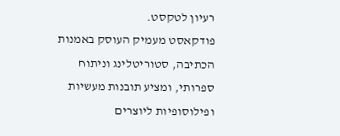רעיון לטקסט.
פודקאסט מעמיק העוסק באמנות הכתיבה, סטוריטלינג וניתוח ספרותי, ומציע תובנות מעשיות ופילוסופיות ליוצרים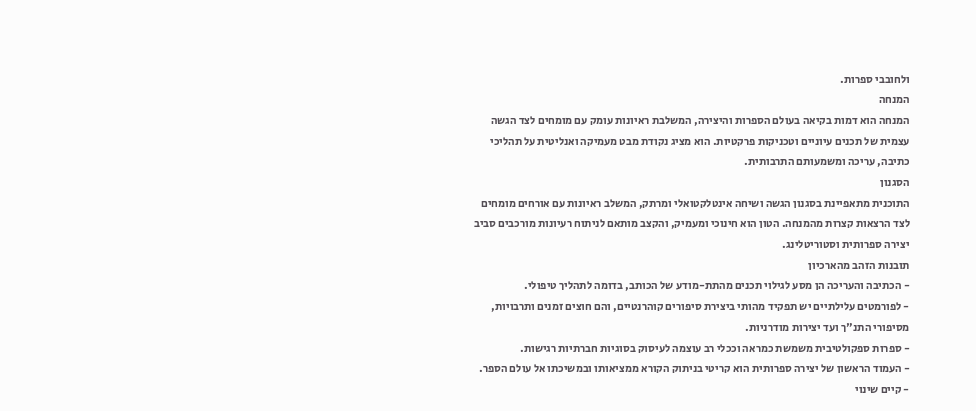ולחובבי ספרות.
המנחה
המנחה הוא דמות בקיאה בעולם הספרות והיצירה, המשלבת ראיונות עומק עם מומחים לצד הגשה עצמית של תכנים עיוניים וטכניקות פרקטיות. הוא מציג נקודת מבט מעמיקה ואנליטית על תהליכי כתיבה, עריכה ומשמעותם התרבותית.
הסגנון
התוכנית מתאפיינת בסגנון הגשה ושיחה אינטלקטואלי ומרתק, המשלב ראיונות עם אורחים מומחים לצד הרצאות קצרות מהמנחה. הטון הוא חינוכי ומעמיק, והקצב מותאם לניתוח רעיונות מורכבים סביב יצירה ספרותית וסטוריטלינג.
תובנות הזהב מהארכיון
- הכתיבה והעריכה הן מסע לגילוי תכנים מהתת-מודע של הכותב, בדומה לתהליך טיפולי.
- לפורמטים עלילתיים יש תפקיד מהותי ביצירת סיפורים קוהרנטיים, והם חוצים זמנים ותרבויות, מסיפורי התנ"ך ועד יצירות מודרניות.
- ספרות ספקולטיבית משמשת כמראה וככלי רב עוצמה לעיסוק בסוגיות חברתיות רגישות.
- העמוד הראשון של יצירה ספרותית הוא קריטי בניתוק הקורא ממציאותו ובמשיכתו אל עולם הספר.
- קיים שינוי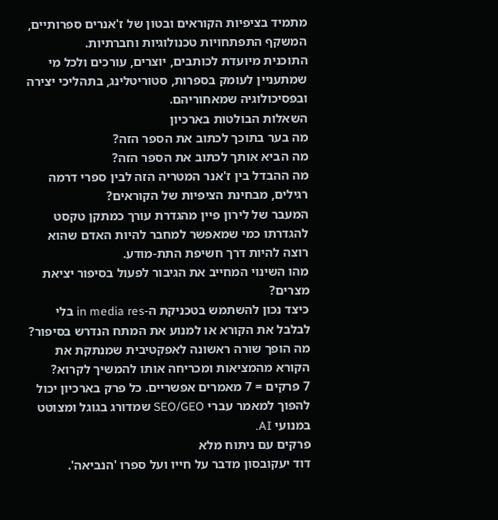מתמיד בציפיות הקוראים ובטון של ז'אנרים ספרותיים, המשקף התפתחויות טכנולוגיות וחברתיות.
התוכנית מיועדת לכותבים, יוצרים, עורכים ולכל מי שמתעניין לעומק בספרות, סטוריטלינג, בתהליכי יצירה ובפסיכולוגיה שמאחוריהם.
השאלות הבולטות בארכיון
מה בער בתוכך לכתוב את הספר הזה?
מה הביא אותך לכתוב את הספר הזה?
מה ההבדל בין ז'אנר המטריה הזה לבין ספרי דרמה רגילים, מבחינת הציפיות של הקוראים?
המעבר של לירון פיין מהגדרת עורך כמתקן טקסט להגדרתו כמי שמאפשר למחבר להיות האדם שהוא רוצה להיות דרך חשיפת התת-מודע.
מהו השינוי המחייב את הגיבור לפעול בסיפור יציאת מצרים?
כיצד נכון להשתמש בטכניקת ה-in media res בלי לבלבל את הקורא או למנוע את המתח הנדרש בסיפור?
מה הופך שורה ראשונה לאפקטיבית שמנתקת את הקורא מהמציאות ומכריחה אותו להמשיך לקרוא?
7 פרקים = 7 מאמרים אפשריים. כל פרק בארכיון יכול להפוך למאמר עברי SEO/GEO שמדורג בגוגל ומצוטט במנועי AI.
פרקים עם ניתוח מלא
דוד יעקובסון מדבר על חייו ועל ספרו 'הנביאה'.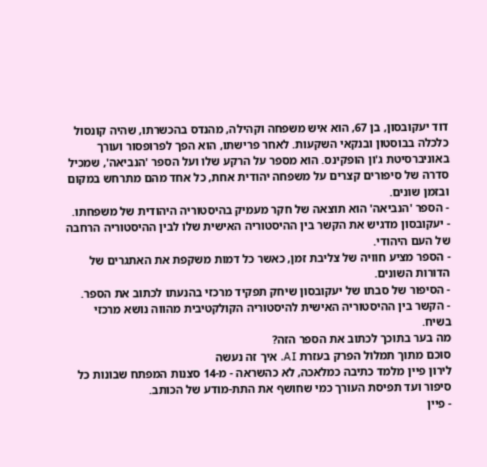דוד יעקובסון, בן 67, הוא איש משפחה וקהילה, מהנדס בהכשרתו, שהיה קונסול כלכלה בבוסטון ובנקאי השקעות. לאחר פרישתו, הוא הפך לפרופסור ועורך באוניברסיטת ג'ון הופקינס. הוא מספר על הרקע שלו ועל הספר 'הנביאה', שמכיל סדרה של סיפורים קצרים על משפחה יהודית אחת, כל אחד מהם מתרחש במקום ובזמן שונים.
- הספר 'הנביאה' הוא תוצאה של חקר מעמיק בהיסטוריה היהודית של משפחתו.
- יעקובסון מדגיש את הקשר בין ההיסטוריה האישית שלו לבין ההיסטוריה הרחבה של העם היהודי.
- הספר מציע חוויה של צליבת זמן, כאשר כל דמות משקפת את האתגרים של הדורות השונים.
- הסיפור של סבתו של יעקובסון שיחק תפקיד מרכזי בהנעתו לכתוב את הספר.
- הקשר בין ההיסטוריה האישית להיסטוריה הקולקטיבית מהווה נושא מרכזי בשיח.
מה בער בתוכך לכתוב את הספר הזה?
סוכם מתוך תמלול הפרק בעזרת AI. איך זה נעשה
לירון פיין מלמד כתיבה כמלאכה, לא כהשראה - מ-14 סצנות המפתח שבונות כל סיפור ועד תפיסת העורך כמי שחושף את התת-מודע של הכותב.
- פיין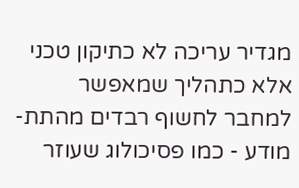מגדיר עריכה לא כתיקון טכני אלא כתהליך שמאפשר למחבר לחשוף רבדים מהתת-מודע - כמו פסיכולוג שעוזר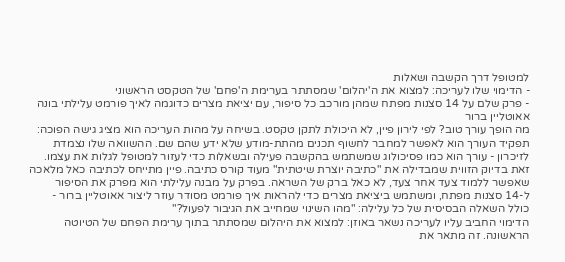למטופל דרך הקשבה ושאלות
- הדימוי שלו לעריכה: למצוא את ה'יהלום' שמסתתר בערימת ה'פחם' של הטקסט הראשוני
- פרק שלם על 14 סצנות מפתח שמהן מורכב כל סיפור, עם יציאת מצרים כדוגמה לאיך פורמט עלילתי בונה אאוטליין ברור
מה הופך עורך טוב? לפי לירון פיין, לא היכולת לתקן טקסט. בשיחה על מהות העריכה הוא מציג גישה הפוכה: תפקיד העורך הוא לאפשר למחבר לחשוף תכנים מהתת-מודע שלא ידע שהם שם. ההשוואה שלו נצמדת לזיכרון - עורך הוא כמו פסיכולוג שמשתמש בהקשבה פעילה ובשאלות כדי לעזור למטופל לגלות את עצמו.
זאת בדיוק הזווית שמבדילה את "כתיבה יוצרת שיטתית" מעוד קורס כתיבה. פיין מתייחס לכתיבה כאל מלאכה שאפשר ללמוד צעד אחר צעד, לא כאל ברק של השראה. בפרק על מבנה עלילתי הוא מפרק את הסיפור ל-14 סצנות מפתח, ומשתמש ביציאת מצרים כדי להראות איך פורמט מסודר עוזר ליצור אאוטליין ברור - כולל השאלה הבסיסית של כל עלילה: "מהו השינוי שמחייב את הגיבור לפעול?"
הדימוי החביב עליו לעריכה נשאר באוזן: למצוא את היהלום שמסתתר בתוך ערימת הפחם של הטיוטה הראשונה. זה מתאר את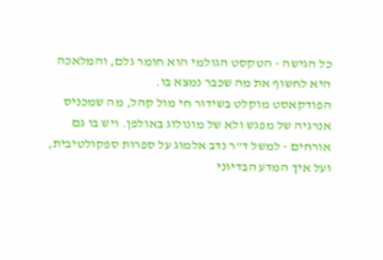כל הגישה - הטקסט הגולמי הוא חומר גלם, והמלאכה היא לחשוף את מה שכבר נמצא בו.
הפודקאסט מוקלט בשידור חי מול קהל, מה שמכניס אנרגיה של מפגש ולא של מונולוג באולפן. ויש בו גם אורחים - למשל ד"ר נדב אלמוג על ספרות ספקולטיבית, ועל איך המדע הבדיוני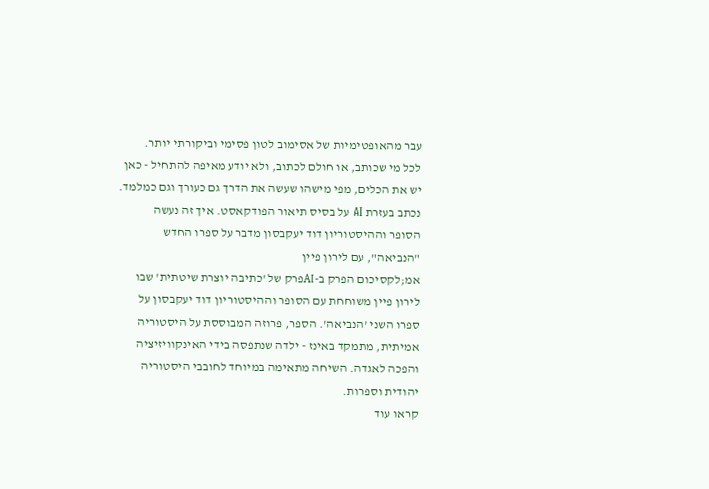עבר מהאופטימיות של אסימוב לטון פסימי וביקורתי יותר.
לכל מי שכותב, או חולם לכתוב, ולא יודע מאיפה להתחיל - כאן יש את הכלים, מפי מישהו שעשה את הדרך גם כעורך וגם כמלמד.
נכתב בעזרת AI על בסיס תיאור הפודקאסט. איך זה נעשה
הסופר וההיסטוריון דוד יעקבסון מדבר על ספרו החדש "הנביאה", עם לירון פיין
אמ;לקסיכום הפרק ב-AIפרק של 'כתיבה יוצרת שיטתית' שבו לירון פיין משוחחת עם הסופר וההיסטוריון דוד יעקבסון על ספרו השני 'הנביאה'. הספר, פרוזה המבוססת על היסטוריה אמיתית, מתמקד באינז - ילדה שנתפסה בידי האינקוויזיציה והפכה לאגדה. השיחה מתאימה במיוחד לחובבי היסטוריה יהודית וספרות.
קראו עוד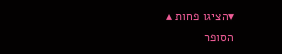▾הציגו פחות ▴
הסופר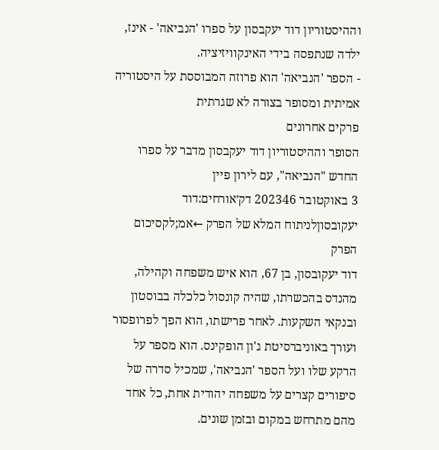וההיסטוריון דוד יעקבסון על ספרו 'הנביאה' - אינז, ילדה שנתפסה בידי האינקוויזיציה.
- הספר 'הנביאה' הוא פרוזה המבוססת על היסטוריה אמיתית ומסופר בצורה לא שגרתית
פרקים אחרונים
הסופר וההיסטוריון דוד יעקבסון מדבר על ספרו החדש "הנביאה", עם לירון פיין
3 באוקטובר 202346 דק׳אורחים:דוד יעקובסוןלניתוח המלא של הפרק ←אמ;לקסיכום הפרק
דוד יעקובסון, בן 67, הוא איש משפחה וקהילה, מהנדס בהכשרתו, שהיה קונסול כלכלה בבוסטון ובנקאי השקעות. לאחר פרישתו, הוא הפך לפרופסור ועורך באוניברסיטת ג'ון הופקינס. הוא מספר על הרקע שלו ועל הספר 'הנביאה', שמכיל סדרה של סיפורים קצרים על משפחה יהודית אחת, כל אחד מהם מתרחש במקום ובזמן שונים.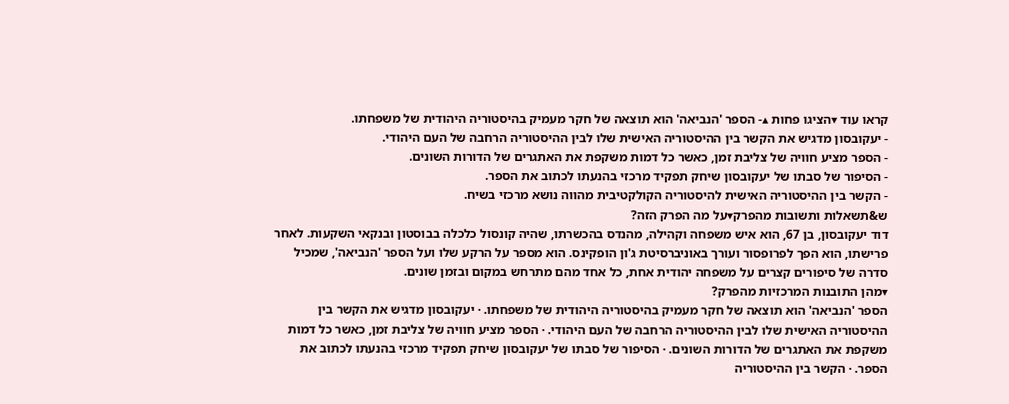קראו עוד ▾הציגו פחות ▴- הספר 'הנביאה' הוא תוצאה של חקר מעמיק בהיסטוריה היהודית של משפחתו.
- יעקובסון מדגיש את הקשר בין ההיסטוריה האישית שלו לבין ההיסטוריה הרחבה של העם היהודי.
- הספר מציע חוויה של צליבת זמן, כאשר כל דמות משקפת את האתגרים של הדורות השונים.
- הסיפור של סבתו של יעקובסון שיחק תפקיד מרכזי בהנעתו לכתוב את הספר.
- הקשר בין ההיסטוריה האישית להיסטוריה הקולקטיבית מהווה נושא מרכזי בשיח.
ש&תשאלות ותשובות מהפרק▾על מה הפרק הזה?
דוד יעקובסון, בן 67, הוא איש משפחה וקהילה, מהנדס בהכשרתו, שהיה קונסול כלכלה בבוסטון ובנקאי השקעות. לאחר פרישתו, הוא הפך לפרופסור ועורך באוניברסיטת ג'ון הופקינס. הוא מספר על הרקע שלו ועל הספר 'הנביאה', שמכיל סדרה של סיפורים קצרים על משפחה יהודית אחת, כל אחד מהם מתרחש במקום ובזמן שונים.
▾מהן התובנות המרכזיות מהפרק?
הספר 'הנביאה' הוא תוצאה של חקר מעמיק בהיסטוריה היהודית של משפחתו. · יעקובסון מדגיש את הקשר בין ההיסטוריה האישית שלו לבין ההיסטוריה הרחבה של העם היהודי. · הספר מציע חוויה של צליבת זמן, כאשר כל דמות משקפת את האתגרים של הדורות השונים. · הסיפור של סבתו של יעקובסון שיחק תפקיד מרכזי בהנעתו לכתוב את הספר. · הקשר בין ההיסטוריה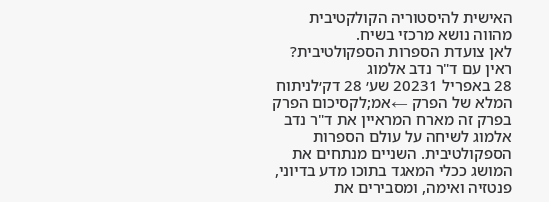האישית להיסטוריה הקולקטיבית מהווה נושא מרכזי בשיח.
לאן צועדת הספרות הספקולטיבית? ראין עם ד"ר נדב אלמוג
28 באפריל 20231 שע׳ 28 דק׳לניתוח המלא של הפרק ←אמ;לקסיכום הפרק
בפרק זה מארח המראיין את ד"ר נדב אלמוג לשיחה על עולם הספרות הספקולטיבית. השניים מנתחים את המושג ככלי המאגד בתוכו מדע בדיוני, פנטזיה ואימה, ומסבירים את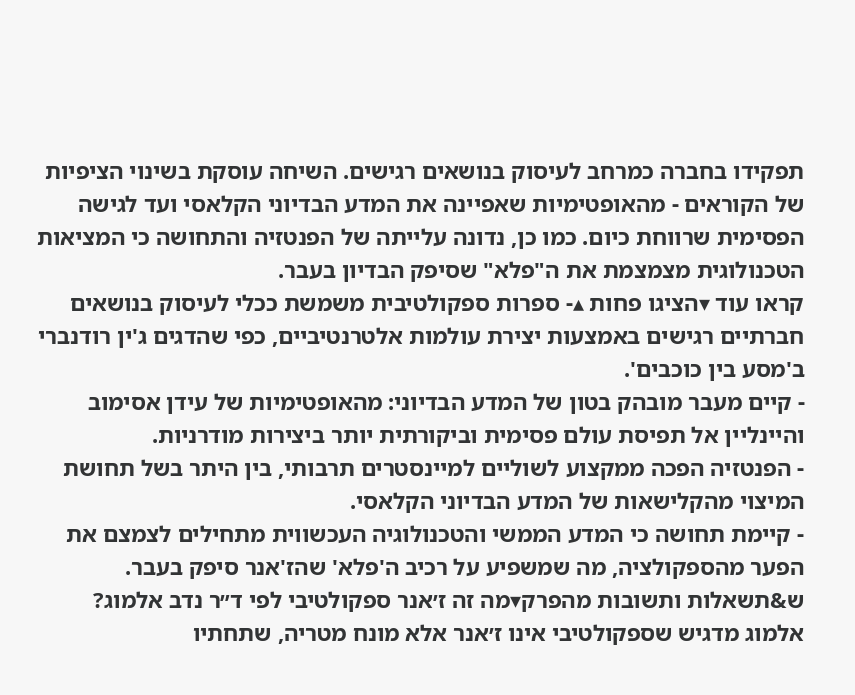תפקידו בחברה כמרחב לעיסוק בנושאים רגישים. השיחה עוסקת בשינוי הציפיות של הקוראים - מהאופטימיות שאפיינה את המדע הבדיוני הקלאסי ועד לגישה הפסימית שרווחת כיום. כמו כן, נדונה עלייתה של הפנטזיה והתחושה כי המציאות הטכנולוגית מצמצמת את ה"פלא" שסיפק הבדיון בעבר.
קראו עוד ▾הציגו פחות ▴- ספרות ספקולטיבית משמשת ככלי לעיסוק בנושאים חברתיים רגישים באמצעות יצירת עולמות אלטרנטיביים, כפי שהדגים ג'ין רודנברי ב'מסע בין כוכבים'.
- קיים מעבר מובהק בטון של המדע הבדיוני: מהאופטימיות של עידן אסימוב והיינליין אל תפיסת עולם פסימית וביקורתית יותר ביצירות מודרניות.
- הפנטזיה הפכה ממקצוע לשוליים למיינסטרים תרבותי, בין היתר בשל תחושת המיצוי מהקלישאות של המדע הבדיוני הקלאסי.
- קיימת תחושה כי המדע הממשי והטכנולוגיה העכשווית מתחילים לצמצם את הפער מהספקולציה, מה שמשפיע על רכיב ה'פלא' שהז'אנר סיפק בעבר.
ש&תשאלות ותשובות מהפרק▾מה זה ז׳אנר ספקולטיבי לפי ד״ר נדב אלמוג?
אלמוג מדגיש שספקולטיבי אינו ז׳אנר אלא מונח מטריה, שתחתיו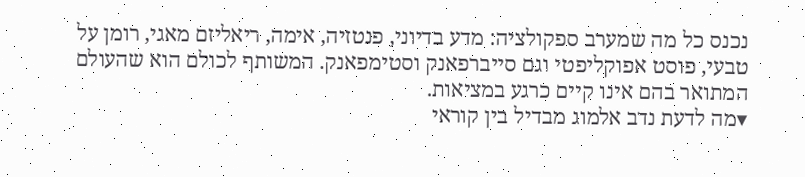נכנס כל מה שמערב ספקולציה: מדע בדיוני, פנטזיה, אימה, ריאליזם מאגי, רומן על טבעי, פוסט אפוקליפטי וגם סייברפאנק וסטימפאנק. המשותף לכולם הוא שהעולם המתואר בהם אינו קיים כרגע במציאות.
▾מה לדעת נדב אלמוג מבדיל בין קוראי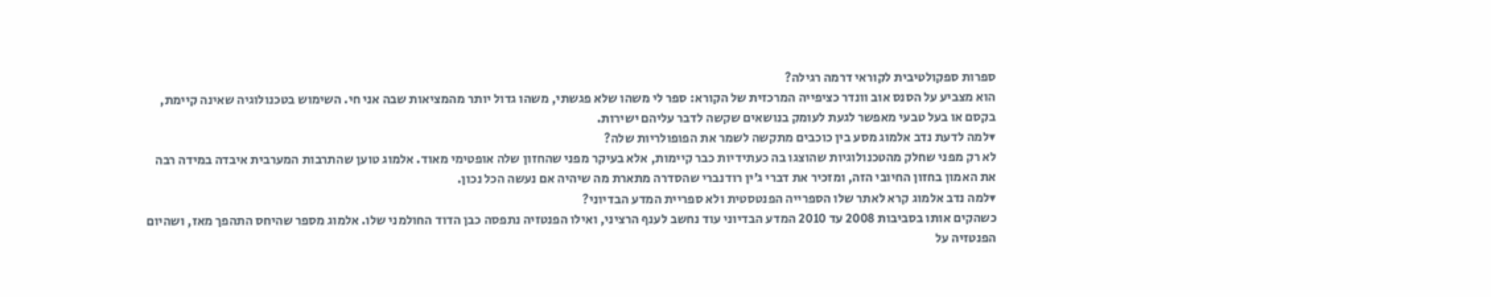ספרות ספקולטיבית לקוראי דרמה רגילה?
הוא מצביע על הסנס אוב וונדר כציפייה המרכזית של הקורא: ספר לי משהו שלא פגשתי, משהו גדול יותר מהמציאות שבה אני חי. השימוש בטכנולוגיה שאינה קיימת, בקסם או בעל טבעי מאפשר לגעת לעומק בנושאים שקשה לדבר עליהם ישירות.
▾למה לדעת נדב אלמוג מסע בין כוכבים מתקשה לשמר את הפופולריות שלה?
לא רק מפני שחלק מהטכנולוגיות שהוצגו בה כעתידיות כבר קיימות, אלא בעיקר מפני שהחזון שלה אופטימי מאוד. אלמוג טוען שהתרבות המערבית איבדה במידה רבה את האמון בחזון החיובי הזה, ומזכיר את דברי ג׳ין רודנברי שהסדרה מתארת מה שיהיה אם נעשה הכל נכון.
▾למה נדב אלמוג קרא לאתר שלו הספרייה הפנטסטית ולא ספריית המדע הבדיוני?
כשהקים אותו בסביבות 2008 עד 2010 המדע הבדיוני עוד נחשב לענף הרציני, ואילו הפנטזיה נתפסה כבן הדוד החולמני שלו. אלמוג מספר שהיחס התהפך מאז, ושהיום הפנטזיה על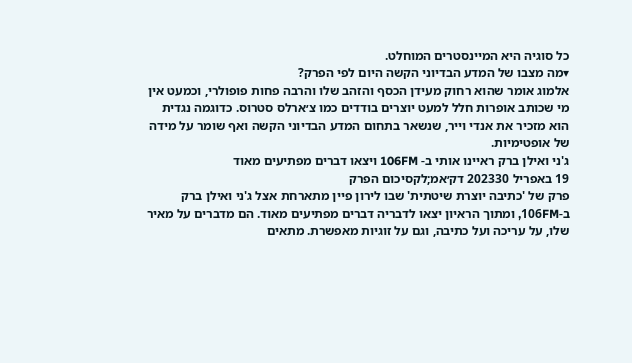כל סוגיה היא המיינסטרים המוחלט.
▾מה מצבו של המדע הבדיוני הקשה היום לפי הפרק?
אלמוג אומר שהוא רחוק מעידן הכסף והזהב שלו והרבה פחות פופולרי, וכמעט אין מי שכותב אופרות חלל למעט יוצרים בודדים כמו צ׳ארלס סטרוס. כדוגמה נגדית הוא מזכיר את אנדי וייר, שנשאר בתחום המדע הבדיוני הקשה ואף שומר על מידה של אופטימיות.
ג'ני ואילן ברק ראיינו אותי ב- 106FM ויצאו דברים מפתיעים מאוד
19 באפריל 202330 דק׳אמ;לקסיכום הפרק
פרק של 'כתיבה יוצרת שיטתית' שבו לירון פיין מתארחת אצל ג'ני ואילן ברק ב-106FM, ומתוך הראיון יצאו לדבריה דברים מפתיעים מאוד. הם מדברים על מאיר שלו, על עריכה ועל כתיבה, וגם על זוגיות מאפשרת. מתאים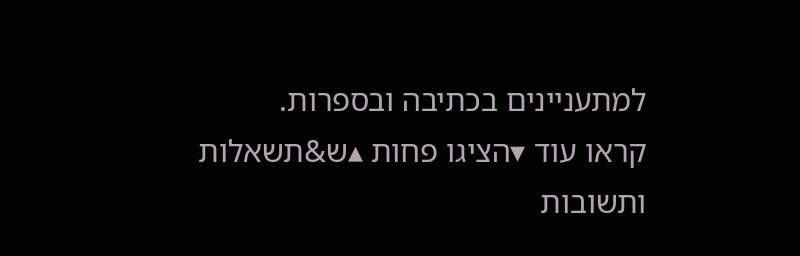למתעניינים בכתיבה ובספרות.
קראו עוד ▾הציגו פחות ▴ש&תשאלות ותשובות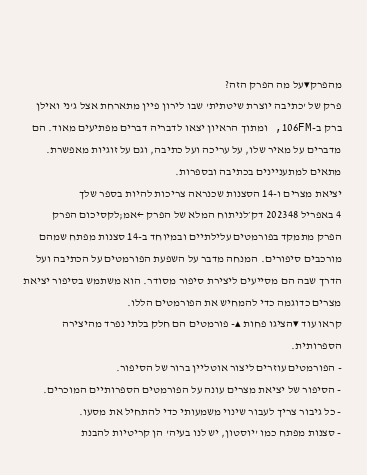מהפרק▾על מה הפרק הזה?
פרק של 'כתיבה יוצרת שיטתית' שבו לירון פיין מתארחת אצל ג'ני ואילן ברק ב-106FM, ומתוך הראיון יצאו לדבריה דברים מפתיעים מאוד. הם מדברים על מאיר שלו, על עריכה ועל כתיבה, וגם על זוגיות מאפשרת. מתאים למתעניינים בכתיבה ובספרות.
יציאת מצרים ו-14 הסצנות שכנראה צריכות להיות בספר שלך
4 באפריל 202348 דק׳לניתוח המלא של הפרק ←אמ;לקסיכום הפרק
הפרק מתמקד בפורמטים עלילתיים ובמיוחד ב-14 סצנות מפתח שמהם מורכבים סיפורים. המנחה מדבר על השפעת הפורמטים על הכתיבה ועל הדרך שבה הם מסייעים ליצירת סיפור מסודר. הוא משתמש בסיפור יציאת מצרים כדוגמה כדי להמחיש את הפורמטים הללו.
קראו עוד ▾הציגו פחות ▴- פורמטים הם חלק בלתי נפרד מהיצירה הספרותית.
- הפורמטים עוזרים ליצור אוטליין ברור של הסיפור.
- הסיפור של יציאת מצרים עונה על הפורמטים הספרותיים המוכרים.
- כל גיבור צריך לעבור שינוי משמעותי כדי להתחיל את מסעו.
- סצנות מפתח כמו 'יוסטון, יש לנו בעיה' הן קריטיות להבנת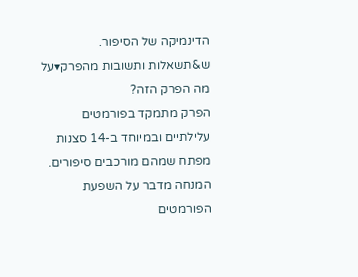הדינמיקה של הסיפור.
ש&תשאלות ותשובות מהפרק▾על מה הפרק הזה?
הפרק מתמקד בפורמטים עלילתיים ובמיוחד ב-14 סצנות מפתח שמהם מורכבים סיפורים. המנחה מדבר על השפעת הפורמטים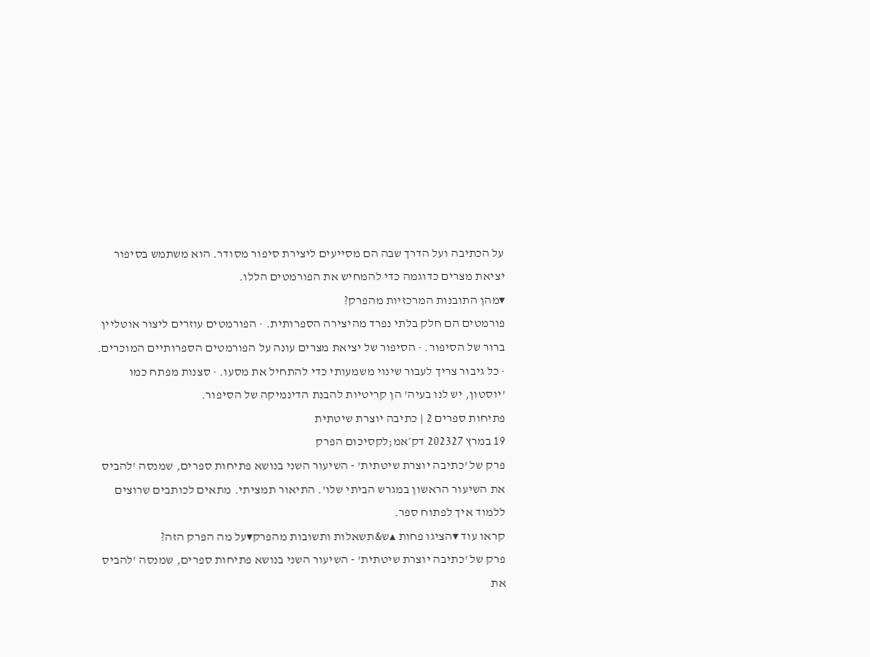על הכתיבה ועל הדרך שבה הם מסייעים ליצירת סיפור מסודר. הוא משתמש בסיפור יציאת מצרים כדוגמה כדי להמחיש את הפורמטים הללו.
▾מהן התובנות המרכזיות מהפרק?
פורמטים הם חלק בלתי נפרד מהיצירה הספרותית. · הפורמטים עוזרים ליצור אוטליין ברור של הסיפור. · הסיפור של יציאת מצרים עונה על הפורמטים הספרותיים המוכרים. · כל גיבור צריך לעבור שינוי משמעותי כדי להתחיל את מסעו. · סצנות מפתח כמו 'יוסטון, יש לנו בעיה' הן קריטיות להבנת הדינמיקה של הסיפור.
פתיחות ספרים 2 | כתיבה יוצרת שיטתית
19 במרץ 202327 דק׳אמ;לקסיכום הפרק
פרק של 'כתיבה יוצרת שיטתית' - השיעור השני בנושא פתיחות ספרים, שמנסה 'להביס את השיעור הראשון במגרש הביתי שלו'. התיאור תמציתי. מתאים לכותבים שרוצים ללמוד איך לפתוח ספר.
קראו עוד ▾הציגו פחות ▴ש&תשאלות ותשובות מהפרק▾על מה הפרק הזה?
פרק של 'כתיבה יוצרת שיטתית' - השיעור השני בנושא פתיחות ספרים, שמנסה 'להביס את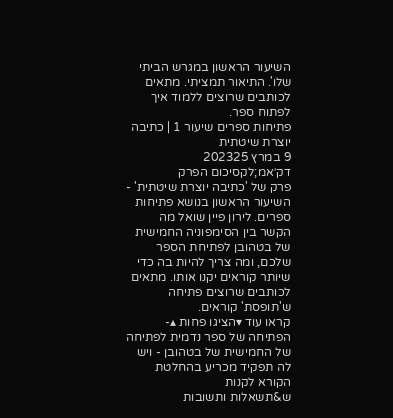השיעור הראשון במגרש הביתי שלו'. התיאור תמציתי. מתאים לכותבים שרוצים ללמוד איך לפתוח ספר.
פתיחות ספרים שיעור 1 | כתיבה יוצרת שיטתית
9 במרץ 202325 דק׳אמ;לקסיכום הפרק
פרק של 'כתיבה יוצרת שיטתית' - השיעור הראשון בנושא פתיחות ספרים. לירון פיין שואל מה הקשר בין הסימפוניה החמישית של בטהובן לפתיחת הספר שלכם, ומה צריך להיות בה כדי שיותר קוראים יקנו אותו. מתאים לכותבים שרוצים פתיחה ש'תופסת' קוראים.
קראו עוד ▾הציגו פחות ▴- הפתיחה של ספר נדמית לפתיחה של החמישית של בטהובן - ויש לה תפקיד מכריע בהחלטת הקורא לקנות
ש&תשאלות ותשובות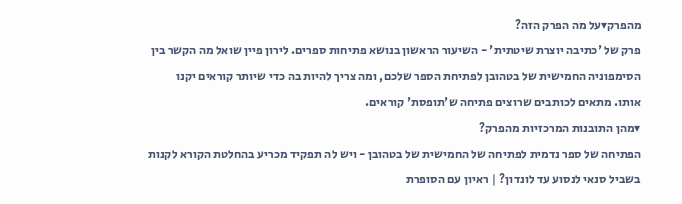מהפרק▾על מה הפרק הזה?
פרק של 'כתיבה יוצרת שיטתית' - השיעור הראשון בנושא פתיחות ספרים. לירון פיין שואל מה הקשר בין הסימפוניה החמישית של בטהובן לפתיחת הספר שלכם, ומה צריך להיות בה כדי שיותר קוראים יקנו אותו. מתאים לכותבים שרוצים פתיחה ש'תופסת' קוראים.
▾מהן התובנות המרכזיות מהפרק?
הפתיחה של ספר נדמית לפתיחה של החמישית של בטהובן - ויש לה תפקיד מכריע בהחלטת הקורא לקנות
בשביל סנאי לנסוע עד לונדון? | ראיון עם הסופרת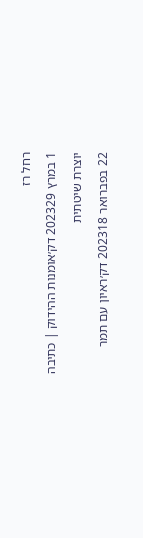רחל רז
1 במרץ 202329 דק׳אומנות ההידוק | כתיבה יוצרת שיטתית
22 בפברואר 202318 דק׳ראיון עם תמר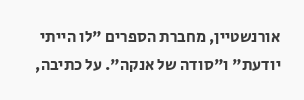אורנשטיין, מחברת הספרים "לו הייתי יודעת" ו"סודה של אנקה". על כתיבה,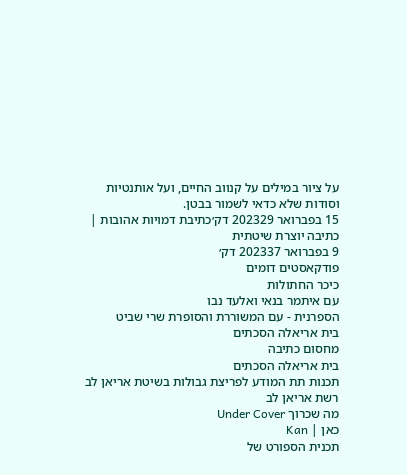על ציור במילים על קנווב החיים, ועל אותנטיות וסודות שלא כדאי לשמור בבטן.
15 בפברואר 202329 דק׳כתיבת דמויות אהובות | כתיבה יוצרת שיטתית
9 בפברואר 202337 דק׳
פודקאסטים דומים
כיכר החתולות
עם איתמר בנאי ואלעד נבו
הספרנית - עם המשוררת והסופרת שרי שביט
בית אריאלה הסכתים
מחסום כתיבה
בית אריאלה הסכתים
תכנות תת המודע לפריצת גבולות בשיטת אריאן לב
רשת אריאן לב
מה שכרוך Under Cover
כאן | Kan
תכנית הספורט של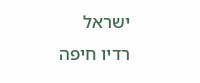ישראל
רדיו חיפה